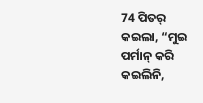74 ପିତର୍ କଇଲା, “ମୁଇ ପର୍ମାନ୍ କରି କଇଲିନି,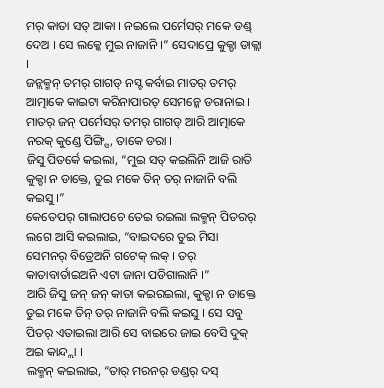ମର୍ କାତା ସତ୍ ଆକା । ନଇଲେ ପର୍ମେସର୍ ମକେ ଡଣ୍ଡ୍ ଦେଅ । ସେ ଲକ୍କେ ମୁଇ ନାଜାନି ।” ସେଦାପ୍ରେ କୁକ୍ଡା ଡାକ୍ଲା ।
ଜନ୍ଲକ୍ମନ୍ ତମର୍ ଗାଗଡ୍ ନସ୍ଟ କର୍ବାଇ ମାତର୍ ତମର୍ ଆତ୍ମାକେ କାଇଟା କରିନାପାରତ୍ ସେମନ୍କେ ଡରାନାଇ । ମାତର୍ ଜନ୍ ପର୍ମେସର୍ ତମର୍ ଗାଗଡ୍ ଆରି ଆତ୍ମାକେ ନରକ୍ କୁଣ୍ଡେ ପିଙ୍ଗ୍ସି, ତାକେ ଡରା ।
ଜିସୁ ପିତର୍କେ କଇଲା, “ମୁଇ ସତ୍ କଇଲିନି ଆଜି ରାତି କୁକ୍ଡା ନ ଡାକ୍ତେ, ତୁଇ ମକେ ତିନ୍ ତର୍ ନାଜାନି ବଲି କଇସୁ ।”
କେତେପର୍ ଗାଲାପଚେ ତେଇ ରଇଲା ଲକ୍ମନ୍ ପିତରର୍ ଲଗେ ଆସି କଇଲାଇ, “ବାଇଦରେ ତୁଇ ମିସା ସେମନର୍ ବିତ୍ରେଅନି ଗଟେକ୍ ଲକ୍ । ତର୍ କାତାବାର୍ତାଇଅନି ଏଟା ଜାନା ପଡିଗାଲାନି ।”
ଆରି ଜିସୁ ଜନ୍ ଜନ୍ କାତା କଇରଇଲା, କୁକ୍ଡା ନ ଡାକ୍ତେ ତୁଇ ମକେ ତିନ୍ ତର୍ ନାଜାନି ବଲି କଇସୁ । ସେ ସବୁ ପିତର୍ ଏତାଇଲା ଆରି ସେ ବାଇରେ ଜାଇ ବେସି ଦୁକ୍ ଅଇ କାନ୍ଦ୍ଲା ।
ଲକ୍ମନ୍ କଇଲାଇ, “ତାର୍ ମରନର୍ ଡଣ୍ଡର୍ ଦସ୍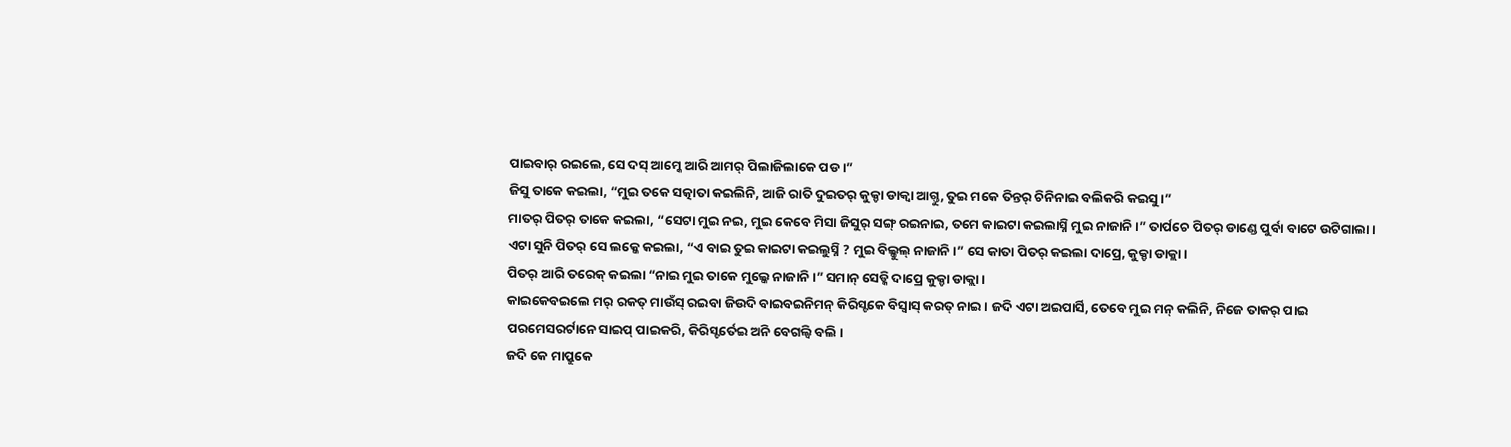ପାଇବାର୍ ରଇଲେ, ସେ ଦସ୍ ଆମ୍କେ ଆରି ଆମର୍ ପିଲାଜିଲାକେ ପଡ ।”
ଜିସୁ ତାକେ କଇଲା, “ମୁଇ ତକେ ସତ୍କାତା କଇଲିନି, ଆଜି ରାତି ଦୁଇତର୍ କୁକ୍ଡା ଡାକ୍ବା ଆଗ୍ତୁ, ତୁଇ ମକେ ତିନ୍ତର୍ ଚିନିନାଇ ବଲିକରି କଇସୁ ।”
ମାତର୍ ପିତର୍ ତାକେ କଇଲା, “ସେଟା ମୁଇ ନଇ, ମୁଇ କେବେ ମିସା ଜିସୁର୍ ସଙ୍ଗ୍ ରଇନାଇ, ତମେ କାଇଟା କଇଲାସ୍ନି ମୁଇ ନାଜାନି ।” ତାର୍ପଚେ ପିତର୍ ଡାଣ୍ଡେ ପୁର୍ବା ବାଟେ ଉଟିଗାଲା ।
ଏଟା ସୁନି ପିତର୍ ସେ ଲକ୍କେ କଇଲା, “ଏ ବାଇ ତୁଇ କାଇଟା କଇଲୁସ୍ନି ? ମୁଇ ବିଲ୍କୁଲ୍ ନାଜାନି ।” ସେ କାତା ପିତର୍ କଇଲା ଦାପ୍ରେ, କୁକ୍ଡା ଡାକ୍ଲା ।
ପିତର୍ ଆରି ତରେକ୍ କଇଲା “ନାଇ ମୁଇ ତାକେ ମୁଲ୍କେ ନାଜାନି ।” ସମାନ୍ ସେଡ୍କି ଦାପ୍ରେ କୁକ୍ଡା ଡାକ୍ଲା ।
କାଇକେବଇଲେ ମର୍ ରକତ୍ ମାଉଁସ୍ ରଇବା ଜିଉଦି ବାଇବଇନିମନ୍ କିରିସ୍ଟକେ ବିସ୍ବାସ୍ କରତ୍ ନାଇ । ଜଦି ଏଟା ଅଇପାର୍ସି, ତେବେ ମୁଇ ମନ୍ କଲିନି, ନିଜେ ତାକର୍ ପାଇ ପରମେସରର୍ଟାନେ ସାଇପ୍ ପାଇକରି, କିରିସ୍ଟର୍ତେଇ ଅନି ବେଗଲ୍ବି ବଲି ।
ଜଦି କେ ମାପ୍ରୁକେ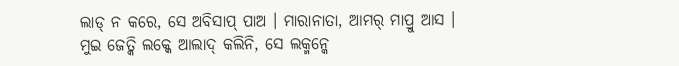ଲାଡ୍ ନ କରେ, ସେ ଅବିସାପ୍ ପାଅ । ମାରାନାତା, ଆମର୍ ମାପ୍ରୁ ଆସ ।
ମୁଇ ଜେତ୍କି ଲକ୍କେ ଆଲାଦ୍ କଲିନି, ସେ ଲକ୍ମନ୍କେ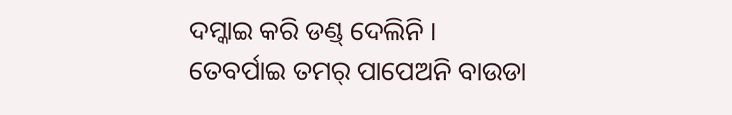ଦମ୍କାଇ କରି ଡଣ୍ଡ୍ ଦେଲିନି । ତେବର୍ପାଇ ତମର୍ ପାପେଅନି ବାଉଡା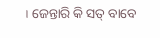। ଜେନ୍ତାରି କି ସତ୍ ବାବେ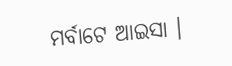ମର୍ବାଟେ ଆଇସା ।